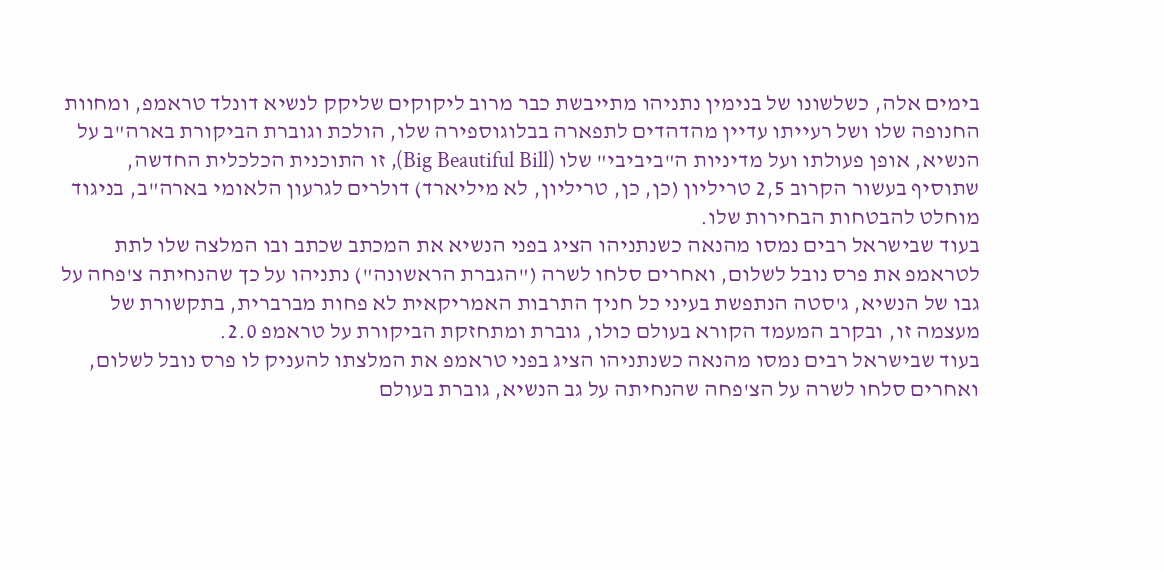בימים אלה, כשלשונו של בנימין נתניהו מתייבשת כבר מרוב ליקוקים שליקק לנשיא דונלד טראמפ, ומחוות החנופה שלו ושל רעייתו עדיין מהדהדים לתפארה בבלוגוספירה שלו, הולכת וגוברת הביקורת בארה"ב על הנשיא, אופן פעולתו ועל מדיניות ה"ביביבי" שלו (Big Beautiful Bill), זו התוכנית הכלכלית החדשה, שתוסיף בעשור הקרוב 2,5 טריליון (כן, כן, טריליון, לא מיליארד) דולרים לגרעון הלאומי בארה"ב, בניגוד מוחלט להבטחות הבחירות שלו.
בעוד שבישראל רבים נמסו מהנאה כשנתניהו הציג בפני הנשיא את המכתב שכתב ובו המלצה שלו לתת לטראמפ את פרס נובל לשלום, ואחרים סלחו לשרה ("הגברת הראשונה") נתניהו על כך שהנחיתה צ'פחה על גבו של הנשיא, ג'סטה הנתפשת בעיני כל חניך התרבות האמריקאית לא פחות מברברית, בתקשורת של מעצמה זו, ובקרב המעמד הקורא בעולם כולו, גוברת ומתחזקת הביקורת על טראמפ 2.0.
בעוד שבישראל רבים נמסו מהנאה כשנתניהו הציג בפני טראמפ את המלצתו להעניק לו פרס נובל לשלום, ואחרים סלחו לשרה על הצ'פחה שהנחיתה על גב הנשיא, גוברת בעולם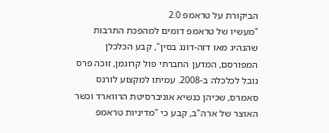הביקורת על טראמפ 2.0
"מעשיו של טראמפ דומים למהפכת התרבות שהנהיג מאו דזה-דונג בסין", קבע הכלכלן המפורסם, המדען החברתי פול קרוגמן, זוכה פרס נובל לכלכלה ב-2008. עמיתו למקצוע לורנס סאמרס, שכיהן כנשיא אוניברסיטת הרווארד וכשר האוצר של ארה"ב, קבע כי "מדיניות טראמפ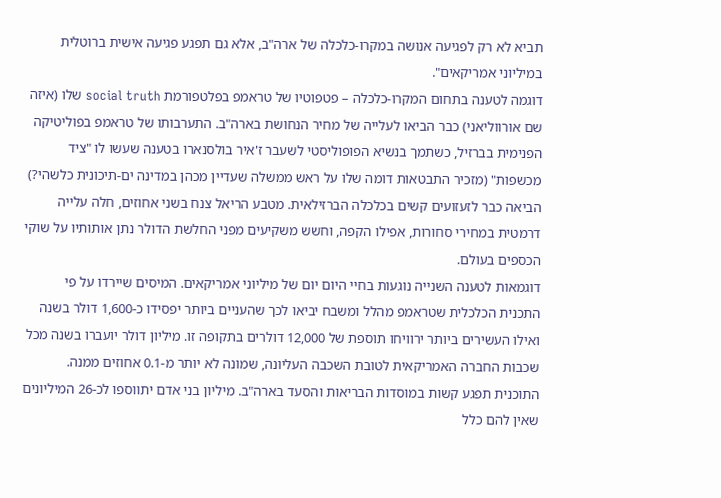תביא לא רק לפגיעה אנושה במקרו-כלכלה של ארה"ב, אלא גם תפגע פגיעה אישית ברוטלית במיליוני אמריקאים".
דוגמה לטענה בתחום המקרו-כלכלה – פטפוטיו של טראמפ בפלטפורמת social truth שלו (איזה שם אורווליאני) כבר הביאו לעלייה של מחיר הנחושת בארה"ב. התערבותו של טראמפ בפוליטיקה הפנימית בברזיל, כשתמך בנשיא הפופוליסטי לשעבר ז'איר בולסנארו בטענה שעשו לו "ציד מכשפות" (מזכיר התבטאות דומה שלו על ראש ממשלה שעדיין מכהן במדינה ים-תיכונית כלשהי?) הביאה כבר לזעזועים קשים בכלכלה הברזילאית. מטבע הריאל צנח בשני אחוזים, חלה עלייה דרמטית במחירי סחורות, אפילו הקפה, וחשש משקיעים מפני החלשת הדולר נתן אותותיו על שוקי הכספים בעולם.
דוגמאות לטענה השנייה נוגעות בחיי היום יום של מיליוני אמריקאים. המיסים שיירדו על פי התכנית הכלכלית שטראמפ מהלל ומשבח יביאו לכך שהעניים ביותר יפסידו כ-1,600 דולר בשנה ואילו העשירים ביותר ירוויחו תוספת של 12,000 דולרים בתקופה זו. מיליון דולר יועברו בשנה מכל שכבות החברה האמריקאית לטובת השכבה העליונה, שמונה לא יותר מ-0.1 אחוזים ממנה.
התוכנית תפגע קשות במוסדות הבריאות והסעד בארה"ב. מיליון בני אדם יתווספו לכ-26 המיליונים שאין להם כלל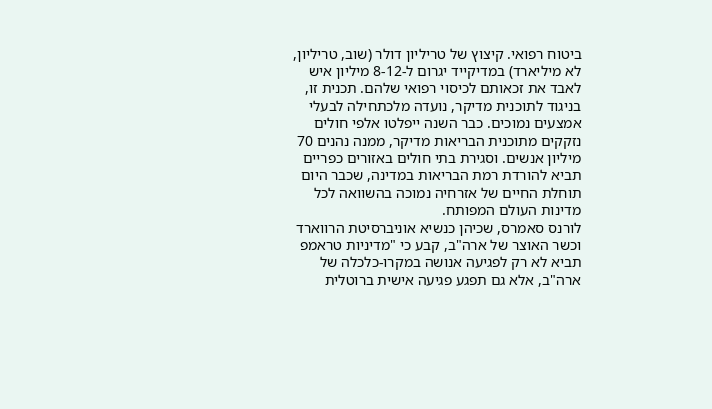ביטוח רפואי. קיצוץ של טריליון דולר (שוב, טריליון, לא מיליארד) במדיקייד יגרום ל-8-12 מיליון איש לאבד את זכאותם לכיסוי רפואי שלהם. תכנית זו, בניגוד לתוכנית מדיקר, נועדה מלכתחילה לבעלי אמצעים נמוכים. כבר השנה ייפלטו אלפי חולים נזקקים מתוכנית הבריאות מדיקר, ממנה נהנים 70 מיליון אנשים. וסגירת בתי חולים באזורים כפריים תביא להורדת רמת הבריאות במדינה, שכבר היום תוחלת החיים של אזרחיה נמוכה בהשוואה לכל מדינות העולם המפותח.
לורנס סאמרס, שכיהן כנשיא אוניברסיטת הרווארד וכשר האוצר של ארה"ב, קבע כי "מדיניות טראמפ תביא לא רק לפגיעה אנושה במקרו-כלכלה של ארה"ב, אלא גם תפגע פגיעה אישית ברוטלית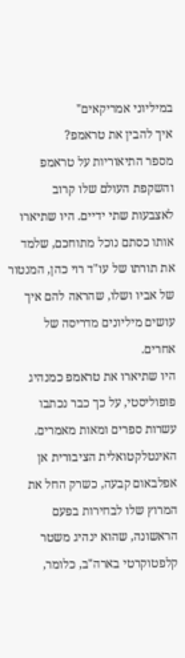במיליוני אמריקאים"
איך להבין את טראמפ?
מספר התיאוריות על טראמפ והשקפת העולם שלו קרוב לאצבעות שתי ידיים. היו שתיארו אותו כסתם נוכל מתוחכם, שלמד את תורתו של עו"ד רוי כהן, המנטור של אביו ושלו, שהראה להם איך עושים מיליונים מדריסה של אחרים.
היו שתיארו את טראמפ כמנהיג פופוליסטי, על כך כבר נכתבו עשרות ספרים ומאות מאמרים. האינטלקטואלית הציבורית אן אפלבאום קבעה, כשרק החל את המרוץ שלו לבחירות בפעם הראשונה, שהוא ינהיג משטר קלפטוקרטי בארה"ב, כלומר,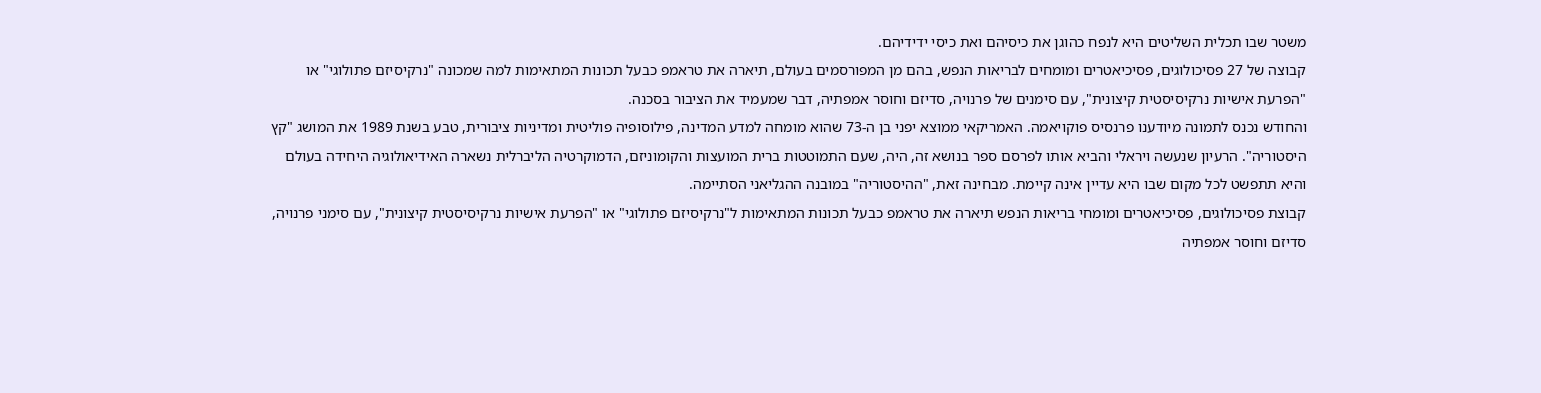משטר שבו תכלית השליטים היא לנפח כהוגן את כיסיהם ואת כיסי ידידיהם.
קבוצה של 27 פסיכולוגים, פסיכיאטרים ומומחים לבריאות הנפש, בהם מן המפורסמים בעולם, תיארה את טראמפ כבעל תכונות המתאימות למה שמכונה "נרקיסיזם פתולוגי" או "הפרעת אישיות נרקיסיסטית קיצונית", עם סימנים של פרנויה, סדיזם וחוסר אמפתיה, דבר שמעמיד את הציבור בסכנה.
והחודש נכנס לתמונה מיודענו פרנסיס פוקויאמה. האמריקאי ממוצא יפני בן ה-73 שהוא מומחה למדע המדינה, פילוסופיה פוליטית ומדיניות ציבורית, טבע בשנת 1989 את המושג "קץ היסטוריה". הרעיון שנעשה ויראלי והביא אותו לפרסם ספר בנושא זה, היה, שעם התמוטטות ברית המועצות והקומוניזם, הדמוקרטיה הליברלית נשארה האידיאולוגיה היחידה בעולם והיא תתפשט לכל מקום שבו היא עדיין אינה קיימת. מבחינה זאת, "ההיסטוריה" במובנה ההגליאני הסתיימה.
קבוצת פסיכולוגים, פסיכיאטרים ומומחי בריאות הנפש תיארה את טראמפ כבעל תכונות המתאימות ל"נרקיסיזם פתולוגי" או "הפרעת אישיות נרקיסיסטית קיצונית", עם סימני פרנויה, סדיזם וחוסר אמפתיה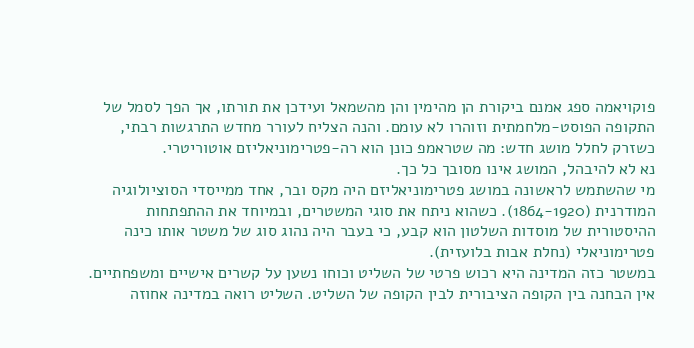פוקויאמה ספג אמנם ביקורת הן מהימין והן מהשמאל ועידכן את תורתו, אך הפך לסמל של התקופה הפוסט-מלחמתית וזוהרו לא עומם. והנה הצליח לעורר מחדש התרגשות רבתי, כשזרק לחלל מושג חדש: מה שטראמפ כונן הוא רה-פטרימוניאליזם אוטוריטרי.
נא לא להיבהל, המושג אינו מסובך כל כך.
מי שהשתמש לראשונה במושג פטרימוניאליזם היה מקס ובר, אחד ממייסדי הסוציולוגיה המודרנית (1864-1920). כשהוא ניתח את סוגי המשטרים, ובמיוחד את ההתפתחות ההיסטורית של מוסדות השלטון הוא קבע, כי בעבר היה נהוג סוג של משטר אותו כינה פטרימוניאלי (נחלת אבות בלועזית).
במשטר כזה המדינה היא רכוש פרטי של השליט וכוחו נשען על קשרים אישיים ומשפחתיים. אין הבחנה בין הקופה הציבורית לבין הקופה של השליט. השליט רואה במדינה אחוזה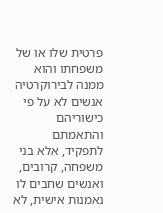פרטית שלו או של משפחתו והוא ממנה לבירוקרטיה אנשים לא על פי כישוריהם והתאמתם לתפקיד, אלא בני משפחה, קרובים, ואנשים שחבים לו נאמנות אישית, לא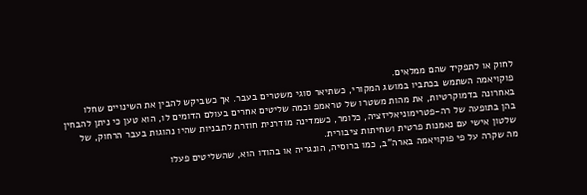לחוק או לתפקיד שהם ממלאים.
פוקויאמה השתמש בכתביו במושג המקורי, כשתיאר סוגי משטרים בעבר. אך כשביקש להבין את השינויים שחלו באחרונה בדמוקרטיות, את מהות משטרו של טראמפ וכמה שליטים אחרים בעולם הדומים לו, הוא טען כי ניתן להבחין בהן בתופעה של רה-פטרימוניאליזציה, כלומר, כשמדינה מודרנית חוזרת לתבניות שהיו נהוגות בעבר הרחוק, של שלטון אישי עם נאמנות פרטית ושחיתות ציבורית.
מה שקרה על פי פוקויאמה בארה"ב, כמו ברוסיה, הונגריה או בהודו הוא, שהשליטים פעלו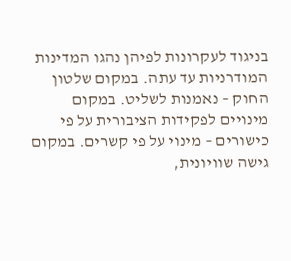בניגוד לעקרונות לפיהן נהגו המדינות המודרניות עד עתה. במקום שלטון החוק – נאמנות לשליט. במקום מינויים לפקידות הציבורית על פי כישורים – מינוי על פי קשרים. במקום גישה שוויונית,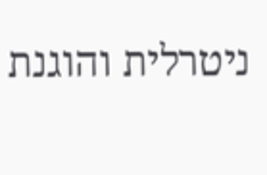ניטרלית והוגנת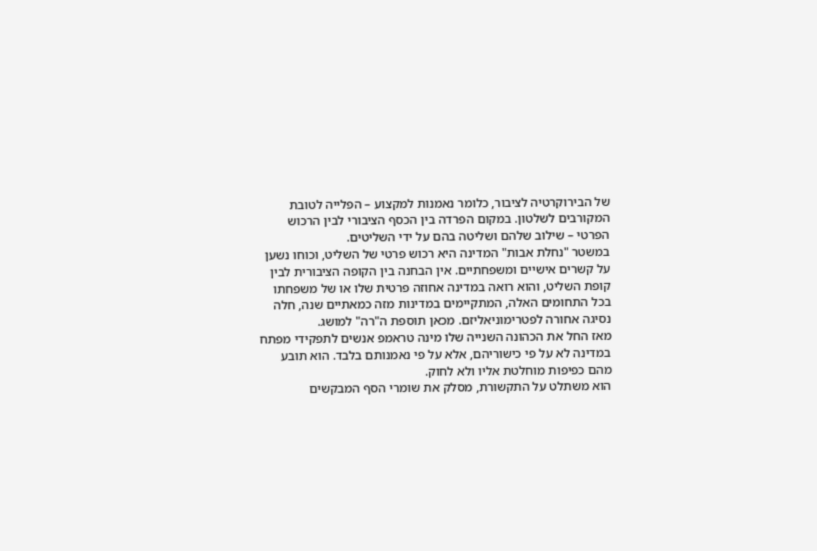של הבירוקרטיה לציבור, כלומר נאמנות למקצוע – הפלייה לטובת המקורבים לשלטון. במקום הפרדה בין הכסף הציבורי לבין הרכוש הפרטי – שילוב שלהם ושליטה בהם על ידי השליטים.
במשטר "נחלת אבות" המדינה היא רכוש פרטי של השליט, וכוחו נשען על קשרים אישיים ומשפחתיים. אין הבחנה בין הקופה הציבורית לבין קופת השליט, והוא רואה במדינה אחוזה פרטית שלו או של משפחתו
בכל התחומים האלה, המתקיימים במדינות מזה כמאתיים שנה, חלה נסיגה אחורה לפטרימוניאליזם. מכאן תוספת ה"רה" למושג.
מאז החל את הכהונה השנייה שלו מינה טראמפ אנשים לתפקידי מפתח במדינה לא על פי כישוריהם, אלא על פי נאמנותם בלבד. הוא תובע מהם כפיפות מוחלטת אליו ולא לחוק.
הוא משתלט על התקשורת, מסלק את שומרי הסף המבקשים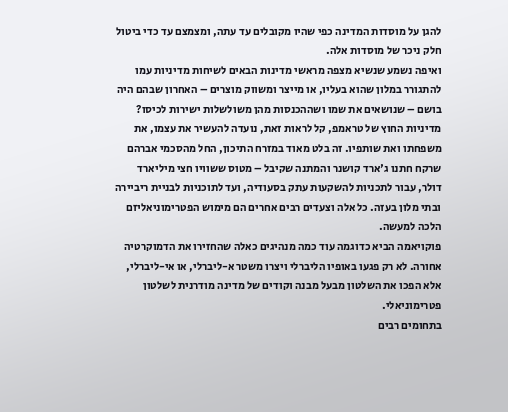להגן על מוסדות המדינה כפי שהיו מקובלים עד עתה, ומצמצם עד כדי ביטול חלק ניכר של מוסדות אלה.
ואיפה נשמע שנשיא מצפה מראשי מדינות הבאים לשיחות מדיניות עמו להתגורר במלון שהוא בעליו, או מייצר ומשווק מוצרים – האחרון שבהם היה בושם – שנושאים את שמו ושההכנסות מהן משולשלות ישירות לכיסו?
מדיניות החוץ של טראמפ, קל לראות זאת, נועדה להעשיר את עצמו, את משפחתו ואת שותפיו. זה בלט מאוד במזרח התיכון, החל מהסכמי אברהם שרקח חתנו ג'ארד קושנר והמתנה שקיבל – מטוס ששוויו חצי מיליארד דולר, עבור לתכניות להשקעות עתק בסעודיה, ועד לתוכניות לבניית ריביירה ובתי מלון בעזה. כל אלה וצעדים רבים אחרים הם מימוש הפטרימוניאליזם הלכה למעשה.
פוקויאמה הביא כדוגמה עוד כמה מנהיגים כאלה שהחזירו את הדמוקרטיה אחורה. לא רק פגעו באופיו הליברלי ויצרו משטר א-ליברלי, או אי-ליברלי, אלא הפכו את השלטון מבעל מבנה וקודים של מדינה מודרנית לשלטון פטרימוניאלי.
בתחומים רבים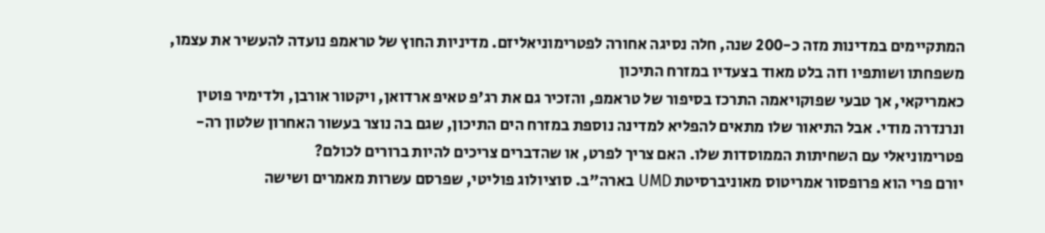המתקיימים במדינות מזה כ-200 שנה, חלה נסיגה אחורה לפטרימוניאליזם. מדיניות החוץ של טראמפ נועדה להעשיר את עצמו, משפחתו ושותפיו וזה בלט מאוד בצעדיו במזרח התיכון
כאמריקאי, אך טבעי שפוקויאמה התרכז בסיפור של טראמפ, והזכיר גם את רג'פ טאיפ ארדואן, ויקטור אורבן, ולדימיר פוטין ונרנדרה מודי. אבל התיאור שלו מתאים להפליא למדינה נוספת במזרח הים התיכון, שגם בה נוצר בעשור האחרון שלטון רה-פטרימוניאלי עם השחיתות הממוסדות שלו. האם צריך לפרט, או שהדברים צריכים להיות ברורים לכולם?
יורם פרי הוא פרופסור אמריטוס מאוניברסיטת UMD בארה"ב. סוציולוג פוליטי, שפרסם עשרות מאמרים ושישה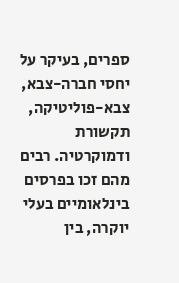ספרים, בעיקר על יחסי חברה-צבא, צבא-פוליטיקה, תקשורת ודמוקרטיה. רבים מהם זכו בפרסים בינלאומיים בעלי יוקרה, בין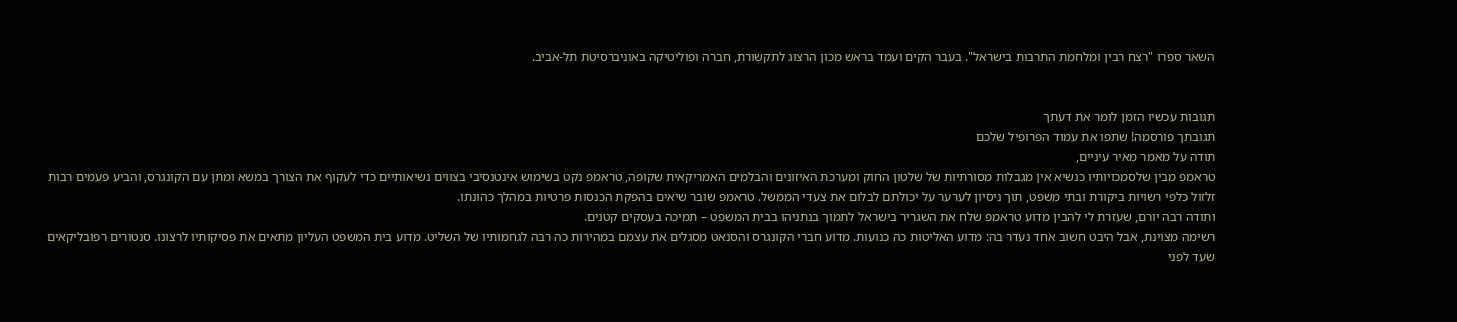השאר ספרו "רצח רבין ומלחמת התרבות בישראל". בעבר הקים ועמד בראש מכון הרצוג לתקשורת, חברה ופוליטיקה באוניברסיטת תל-אביב.


תגובות עכשיו הזמן לומר את דעתך
תגובתך פורסמה! שתפו את עמוד הפרופיל שלכם
תודה על מאמר מאיר עיניים,
טראמפ מבין שלסמכויותיו כנשיא אין מגבלות מסורתיות של שלטון החוק ומערכת האיזונים והבלמים האמריקאית שקופה, טראמפ נקט בשימוש אינטנסיבי בצווים נשיאותיים כדי לעקוף את הצורך במשא ומתן עם הקונגרס, והביע פעמים רבות זלזול כלפי רשויות ביקורת ובתי משפט, תוך ניסיון לערער על יכולתם לבלום את צעדי הממשל. טראמפ שובר שיאים בהפקת הכנסות פרטיות במהלך כהונתו.
ותודה רבה יורם, שעזרת לי להבין מדוע טראמפ שלח את השגריר בישראל לתמוך בנתניהו בבית המשפט – תמיכה בעסקים קטנים.
רשימה מצוינת, אבל היבט חשוב אחד נעדר בה: מדוע האליטות כה כנועות. מדוע חברי הקונגרס והסנאט מסגלים את עצמם במהירות כה רבה לגחמותיו של השליט. מדוע בית המשפט העליון מתאים את פסיקותיו לרצונו. סנטורים רפובליקאים שעד לפני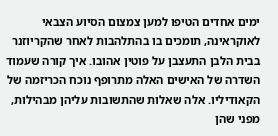ימים אחדים הטיפו למען צמצום הסיוע הצבאי לאוקראינה, תומכים בו בהתלהבות לאחר שהקריוזנר בבית הלבן התעצבן על פוטין אהובו. איך קורה שעמוד השדרה של האישים האלה מתרופף נוכח הכריזמה של הקאודיליו. אלה שאלות שהתשובות עליהן מבהילות, מפני שהן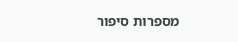מספרות סיפור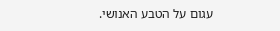עגום על הטבע האנושי.